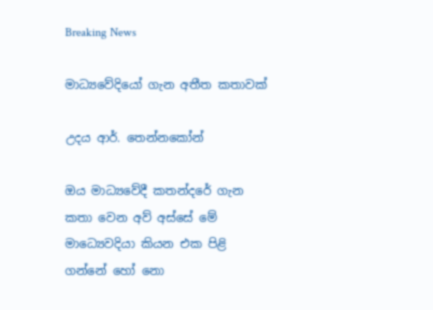Breaking News

මාධ්‍යවේදියෝ ගැන අතීත කතාවක්

උදය ආර්. තෙන්නකෝන්

ඔය මාධ්‍යවේදී කතන්දරේ ගැන කතා වෙන අව් අස්සේ මේ මාධ්‍යෙවදියා කියන එක පිළි ගන්නේ හෝ නො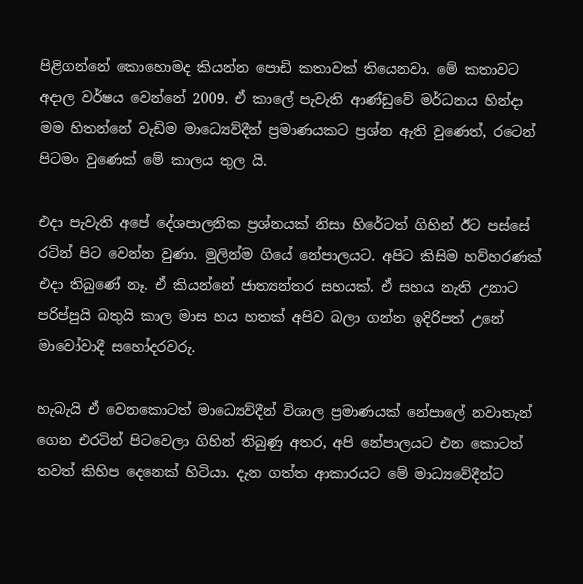පිළිගන්නේ කොහොමද කියන්න පොඩි කතාවක් තියෙනවා. මේ කතාවට අදාල වර්ෂය වෙන්නේ 2009. ඒ කාලේ පැවැති ආණ්ඩුවේ මර්ධනය හින්දා මම හිතන්නේ වැඩිම මාධ්‍යෙව්දීන් ප්‍රමාණයකට ප්‍රශ්න ඇති වුණෙත්, රටෙන් පිටමං වුණෙක් මේ කාලය තුල යි.

එදා පැවැති අපේ දේශපාලනික ප්‍රශ්නයක් නිසා හිරේටත් ගිහින් ඊට පස්සේ රටින් පිට වෙන්න වුණා. මුලින්ම ගියේ නේපාලයට. අපිට කිසිම හව්හරණක් එදා තිබුණේ නෑ. ඒ කියන්නේ ජාත්‍යන්තර සහයක්. ඒ සහය නැති උනාට පරිප්පුයි බතුයි කාල මාස හය හතක් අපිව බලා ගන්න ඉදිරිපත් උනේ මාවෝවාදී සහෝදරවරු.

හැබැයි ඒ වෙනකොටත් මාධ්‍යෙව්දීන් විශාල ප්‍රමාණයක් නේපාලේ නවාතැන් ගෙන එරටින් පිටවෙලා ගිහින් තිබුණු අතර, අපි නේපාලයට එන කොටත් තවත් කිහිප දෙනෙක් හිටියා. දැන ගත්ත ආකාරයට මේ මාධ්‍යවේදීන්ට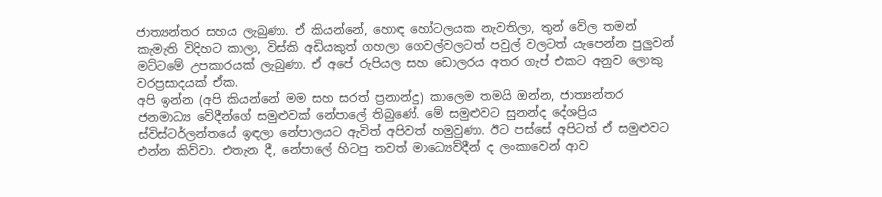ජාත්‍යන්තර සහය ලැබුණා. ඒ කියන්නේ, හොඳ හෝටලයක නැවතිලා, තුන් වේල තමන් කැමැති විදිහට කාලා, විස්කි අඩියකුත් ගහලා ගෙවල්වලටත් පවුල් වලටත් යැපෙන්න පුලුවන් මට්ටමේ උපකාරයක් ලැබුණා. ඒ අපේ රුපියල සහ ඩොලරය අතර ගැප් එකට අනුව ලොකු වරප්‍රසාදයක් ඒක.
අපි ඉන්න (අපි කියන්නේ මම සහ සරත් ප්‍රනාන්දු) කාලෙම තමයි ඔන්න, ජාත්‍යන්තර ජනමාධ්‍ය වේදීන්ගේ සමුළුවක් නේපාලේ තිබුණේ. මේ සමුළුවට සුනන්ද දේශප්‍රිය ස්විස්ටර්ලන්තයේ ඉඳලා නේපාලයට ඇවිත් අපිවත් හමුවුණා. ඊට පස්සේ අපිටත් ඒ සමුළුවට එන්න කිව්වා. එතැන දී, නේපාලේ හිටපු තවත් මාධ්‍යෙව්දීන් ද ලංකාවෙන් ආව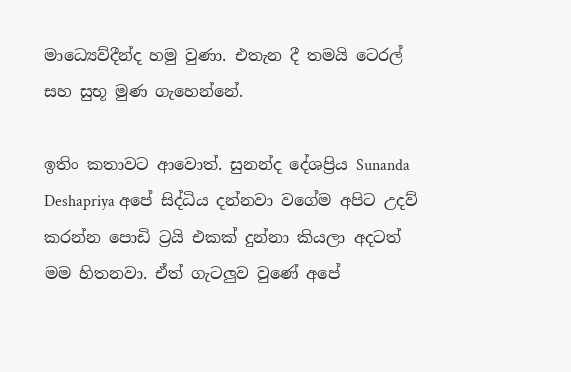මාධ්‍යෙව්දීන්ද හමු වුණා. එතැන දී තමයි ටෙරල් සහ සුභූ මුණ ගැහෙන්නේ.

ඉතිං කතාවට ආවොත්. සුනන්ද දේශප්‍රිය Sunanda Deshapriya අපේ සිද්ධිය දන්නවා වගේම අපිට උදව් කරන්න පොඩි ට්‍රයි එකක් දුන්නා කියලා අදටත් මම හිතනවා. ඒත් ගැටලුව වුණේ අපේ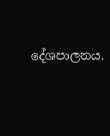දේශපාලනය.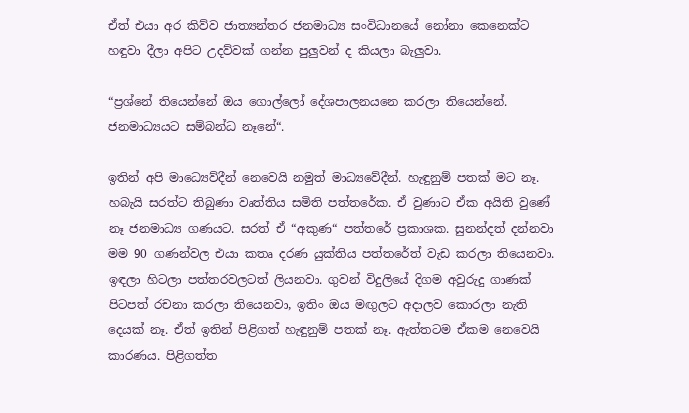ඒත් එයා අර කිව්ව ජාත්‍යන්තර ජනමාධ්‍ය සංවිධානයේ නෝනා කෙනෙක්ට හඳුවා දීලා අපිට උදව්වක් ගන්න පුලුවන් ද කියලා බැලුවා.

“ප්‍රශ්නේ තියෙන්නේ ඔය ගොල්ලෝ දේශපාලනයනෙ කරලා තියෙන්නේ. ජනමාධ්‍යයට සම්බන්ධ නෑනේ“.

ඉතින් අපි මාධ්‍යෙව්දීන් නෙවෙයි නමුත් මාධ්‍යවේදීන්. හැඳුනුම් පතක් මට නෑ. හබැයි සරත්ට තිබුණා වෘත්තිය සමිති පත්තරේක. ඒ වුණාට ඒක අයිති වුණේ නෑ ජනමාධ්‍ය ගණයට. සරත් ඒ “අකුණ“ පත්තරේ ප්‍රකාශක. සුනන්දත් දන්නවා මම 90 ගණන්වල එයා කතෘ දරණ යුක්තිය පත්තරේත් වැඩ කරලා තියෙනවා. ඉඳලා හිටලා පත්තරවලටත් ලියනවා. ගුවන් විදුලියේ දිගම අවුරුදු ගාණක් පිටපත් රචනා කරලා තියෙනවා, ඉතිං ඔය මඟුලට අදාලව කොරලා නැති දෙයක් නෑ. ඒත් ඉතින් පිළිගත් හැඳුනුම් පතක් නෑ. ඇත්තටම ඒකම නෙවෙයි කාරණය. පිළිගත්ත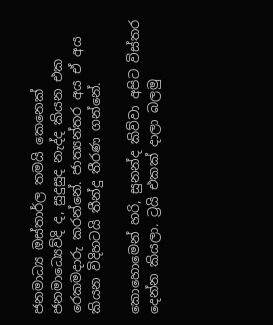ජනමාධ්‍ය ඔස්තාර්ල තමයි කෙනෙක් ජනමාධ්‍යෙව්දි ද, සුදුසුද නැද්ද කියන එක රෙකමදාරු කරන්නේ. ජාත්‍යන්තර අය ඒ අය කියන විදිහටයි තීන්දු තීරණ ගන්නේ.

කොහොමෙන් හරි, සුනන්ද කිව්වා අපිට විස්තර දෙන්න කියලා. ට්‍රයි එකක් දාලා බලමු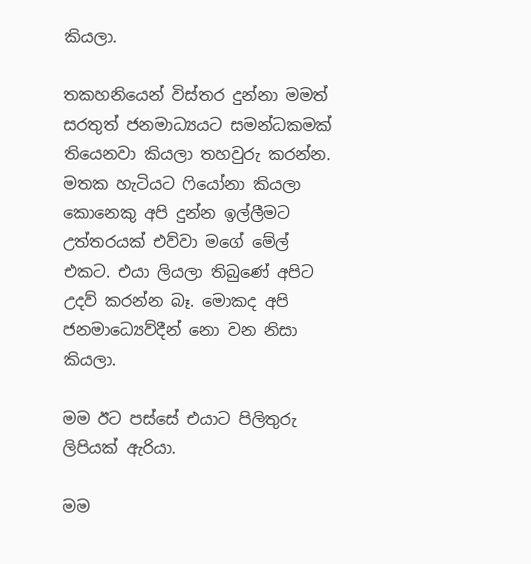කියලා.

තකහනියෙන් විස්තර දුන්නා මමත් සරතුත් ජනමාධ්‍යයට සමන්ධකමක් තියෙනවා කියලා තහවුරු කරන්න. මතක හැටියට ෆියෝනා කියලා කොනෙකු අපි දුන්න ඉල්ලීමට උත්තරයක් එව්වා මගේ මේල් එකට. එයා ලියලා තිබුණේ අපිට උදව් කරන්න බෑ. මොකද අපි ජනමාධ්‍යෙව්දීන් නො වන නිසා කියලා.

මම ඊට පස්සේ එයාට පිලිතුරු ලිපියක් ඇරියා.

මම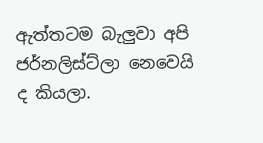ඇත්තටම බැලුවා අපි ජර්නලිස්ට්ලා නෙවෙයි ද කියලා.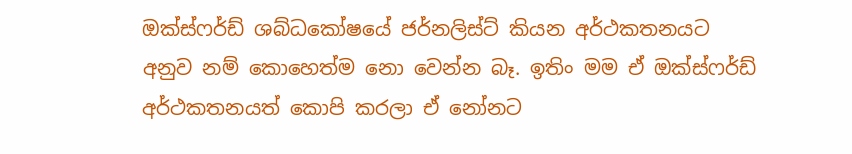ඔක්ස්ෆර්ඩ් ශබ්ධකෝෂයේ ජර්නලිස්ට් කියන අර්ථකතනයට අනුව නම් කොහෙත්ම නො වෙන්න බෑ. ඉතිං මම ඒ ඔක්ස්ෆර්ඩ් අර්ථකතනයත් කොපි කරලා ඒ නෝනට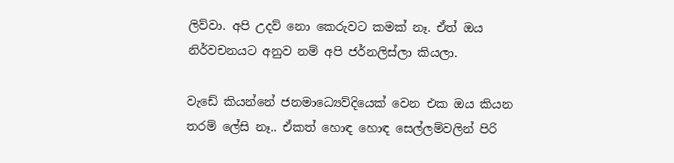ලිව්වා. අපි උදව් නො කෙරුවට කමක් නෑ. ඒත් ඔය නිර්වචනයට අනුව නම් අපි ජර්නලිස්ලා කියලා.

වැඩේ කියන්නේ ජනමාධ්‍යෙව්දියෙක් වෙන එක ඔය කියන තරම් ලේසි නෑ.. ඒකත් හොඳ හොඳ සෙල්ලම්වලින් පිරි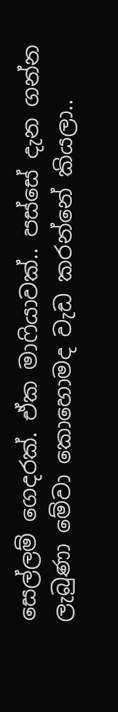සෙල්ලම් ගෙදරක්. ඒක මාෆියාවක්.. පස්සේ දැන ගන්න ලැබුණා මේවා කොහොමද වැඩ කරන්නේ කියලා..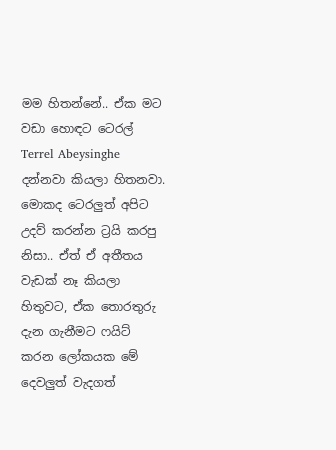මම හිතන්නේ.. ඒක මට වඩා හොඳට ටෙරල් Terrel Abeysinghe දන්නවා කියලා හිතනවා. මොකද ටෙරලුත් අපිට උදව් කරන්න ට්‍රයි කරපු නිසා.. ඒත් ඒ අතීතය වැඩක් නෑ කියලා හිතුවට, ඒක තොරතුරු දැන ගැනීමට ෆයිට් කරන ලෝකයක මේ දෙවලුත් වැදගත්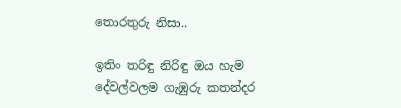තොරතුරු නිසා..

ඉතිං තරිඳු නිරිඳු ඔය හැම දේවල්වලම ගැඹුරු කතන්දර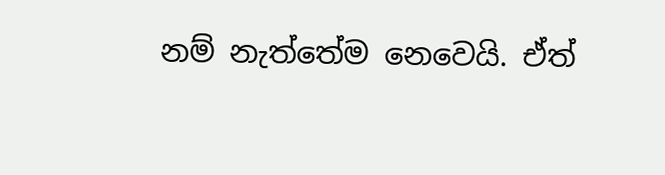නම් නැත්තේම නෙවෙයි. ඒත්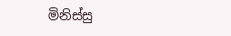මිනිස්සු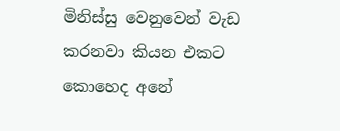මිනිස්සු වෙනුවෙන් වැඩ කරනවා කියන එකට කොහෙද අනේ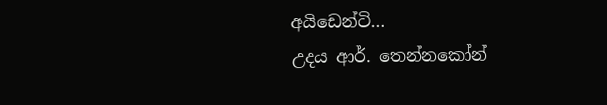අයිඩෙන්ටි…
උදය ආර්. තෙන්නකෝන්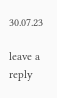30.07.23

leave a reply